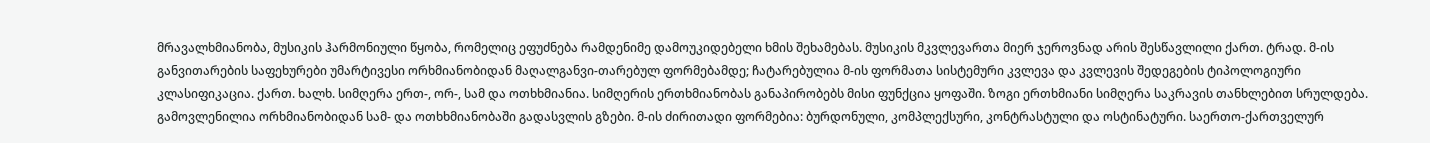მრავალხმიანობა, მუსიკის ჰარმონიული წყობა, რომელიც ეფუძნება რამდენიმე დამოუკიდებელი ხმის შეხამებას. მუსიკის მკვლევართა მიერ ჯეროვნად არის შესწავლილი ქართ. ტრად. მ-ის განვითარების საფეხურები უმარტივესი ორხმიანობიდან მაღალგანვი-თარებულ ფორმებამდე; ჩატარებულია მ-ის ფორმათა სისტემური კვლევა და კვლევის შედეგების ტიპოლოგიური კლასიფიკაცია. ქართ. ხალხ. სიმღერა ერთ-, ორ-, სამ და ოთხხმიანია. სიმღერის ერთხმიანობას განაპირობებს მისი ფუნქცია ყოფაში. ზოგი ერთხმიანი სიმღერა საკრავის თანხლებით სრულდება. გამოვლენილია ორხმიანობიდან სამ- და ოთხხმიანობაში გადასვლის გზები. მ-ის ძირითადი ფორმებია: ბურდონული, კომპლექსური, კონტრასტული და ოსტინატური. საერთო-ქართველურ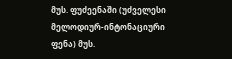მუს. ფუძეენაში (უძველესი მელოდიურ-ინტონაციური ფენა) მუს.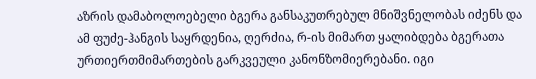აზრის დამაბოლოებელი ბგერა განსაკუთრებულ მნიშვნელობას იძენს და ამ ფუძე-ჰანგის საყრდენია, ღერძია, რ-ის მიმართ ყალიბდება ბგერათა ურთიერთმიმართების გარკვეული კანონზომიერებანი. იგი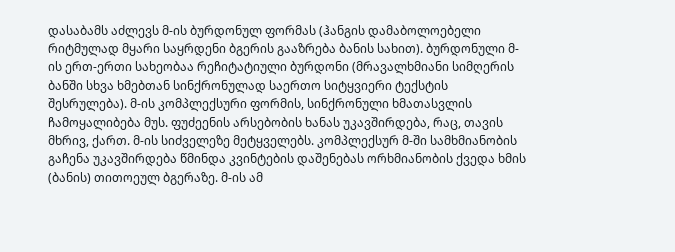დასაბამს აძლევს მ-ის ბურდონულ ფორმას (ჰანგის დამაბოლოებელი რიტმულად მყარი საყრდენი ბგერის გააზრება ბანის სახით). ბურდონული მ-ის ერთ-ერთი სახეობაა რეჩიტატიული ბურდონი (მრავალხმიანი სიმღერის ბანში სხვა ხმებთან სინქრონულად საერთო სიტყვიერი ტექსტის შესრულება). მ-ის კომპლექსური ფორმის, სინქრონული ხმათასვლის ჩამოყალიბება მუს. ფუძეენის არსებობის ხანას უკავშირდება, რაც, თავის მხრივ, ქართ. მ-ის სიძველეზე მეტყველებს. კომპლექსურ მ-ში სამხმიანობის გაჩენა უკავშირდება წმინდა კვინტების დაშენებას ორხმიანობის ქვედა ხმის (ბანის) თითოეულ ბგერაზე. მ-ის ამ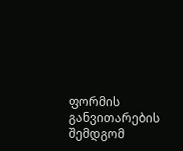ფორმის განვითარების შემდგომ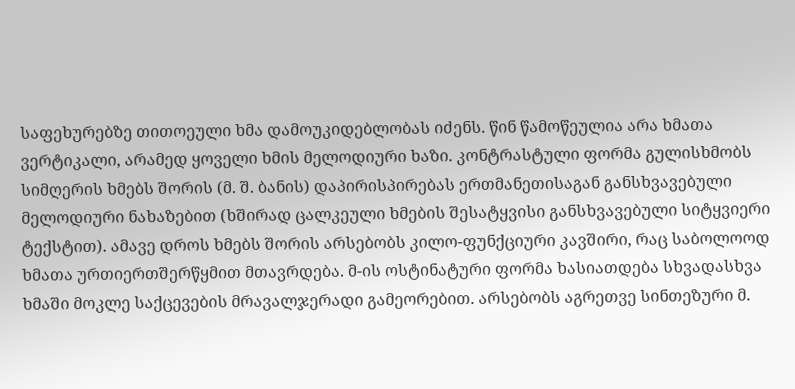საფეხურებზე თითოეული ხმა დამოუკიდებლობას იძენს. წინ წამოწეულია არა ხმათა ვერტიკალი, არამედ ყოველი ხმის მელოდიური ხაზი. კონტრასტული ფორმა გულისხმობს სიმღერის ხმებს შორის (მ. შ. ბანის) დაპირისპირებას ერთმანეთისაგან განსხვავებული მელოდიური ნახაზებით (ხშირად ცალკეული ხმების შესატყვისი განსხვავებული სიტყვიერი ტექსტით). ამავე დროს ხმებს შორის არსებობს კილო-ფუნქციური კავშირი, რაც საბოლოოდ ხმათა ურთიერთშერწყმით მთავრდება. მ-ის ოსტინატური ფორმა ხასიათდება სხვადასხვა ხმაში მოკლე საქცევების მრავალჯერადი გამეორებით. არსებობს აგრეთვე სინთეზური მ.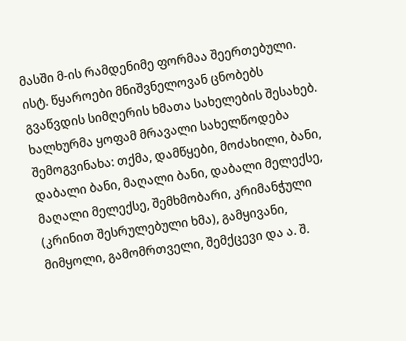მასში მ-ის რამდენიმე ფორმაა შეერთებული.
ისტ. წყაროები მნიშვნელოვან ცნობებს გვაწვდის სიმღერის ხმათა სახელების შესახებ. ხალხურმა ყოფამ მრავალი სახელწოდება შემოგვინახა: თქმა, დამწყები, მოძახილი, ბანი, დაბალი ბანი, მაღალი ბანი, დაბალი მელექსე, მაღალი მელექსე, შემხმობარი, კრიმანჭული (კრინით შესრულებული ხმა), გამყივანი, მიმყოლი, გამომრთველი, შემქცევი და ა. შ.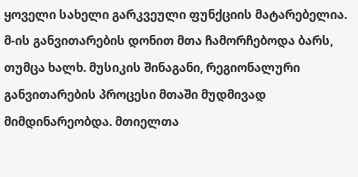ყოველი სახელი გარკვეული ფუნქციის მატარებელია. მ-ის განვითარების დონით მთა ჩამორჩებოდა ბარს, თუმცა ხალხ. მუსიკის შინაგანი, რეგიონალური განვითარების პროცესი მთაში მუდმივად მიმდინარეობდა. მთიელთა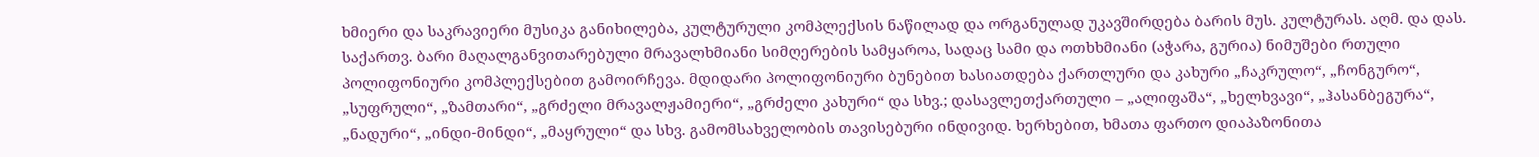ხმიერი და საკრავიერი მუსიკა განიხილება, კულტურული კომპლექსის ნაწილად და ორგანულად უკავშირდება ბარის მუს. კულტურას. აღმ. და დას. საქართვ. ბარი მაღალგანვითარებული მრავალხმიანი სიმღერების სამყაროა, სადაც სამი და ოთხხმიანი (აჭარა, გურია) ნიმუშები რთული პოლიფონიური კომპლექსებით გამოირჩევა. მდიდარი პოლიფონიური ბუნებით ხასიათდება ქართლური და კახური „ჩაკრულო“, „ჩონგურო“, „სუფრული“, „ზამთარი“, „გრძელი მრავალჟამიერი“, „გრძელი კახური“ და სხვ.; დასავლეთქართული – „ალიფაშა“, „ხელხვავი“, „ჰასანბეგურა“, „ნადური“, „ინდი-მინდი“, „მაყრული“ და სხვ. გამომსახველობის თავისებური ინდივიდ. ხერხებით, ხმათა ფართო დიაპაზონითა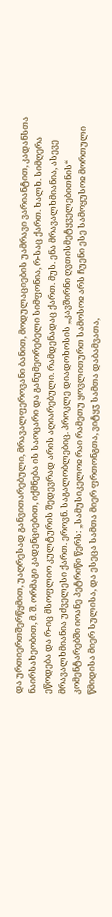და ურთიერთშერწყმით, უაღრესად განვითარებული, მრავალფეროვანი ბანით, მოდულაციების უამრავი ვარიანტით, კადანსთა ნაირსახეობით, მ. შ. ორმაგი კადენციებით, იქმნება ის საოცარი და განუმეორებელი სიმფონია, რ-საც ქართ. ხალხ. სიმღერა ეწოდება და რ-იც მსოფლიო კულტურის შედევრად არის აღიარებული. რამდენადაც ქართ. მუს. ენა მრავალხმიანია, ასევე მრავალხმიანია უძველესი ქართ. ეროვნ. საგალობლებიც. პროკლე დიადოხოსის „კავშირნი ღვთისმეტყველებითნის“ კომენტარებში იოანე პეტრიწი წერს: „სამუსიკელოჲ რაი რამეთუ ყოვლითურთ სამოსოჲ არს ჩუენი ესე სამოყუსოჲ მორთული წმიდისა მიერ სულისა, და ესეცა სამთა მიერ ფრთონგთა, ვიტყჳ სამთა დაბამვათა,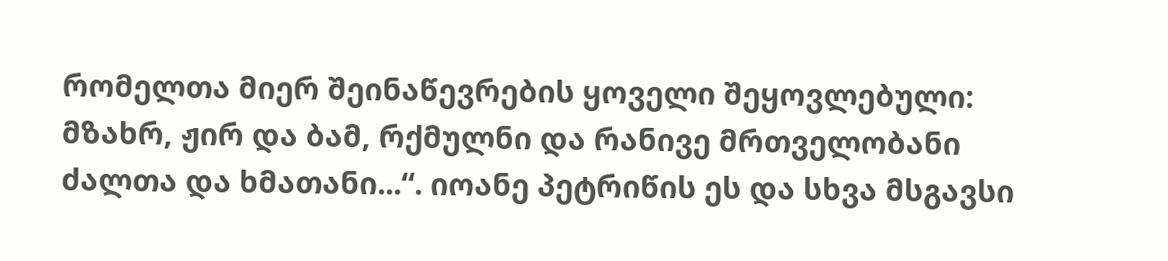რომელთა მიერ შეინაწევრების ყოველი შეყოვლებული: მზახრ, ჟირ და ბამ, რქმულნი და რანივე მრთველობანი ძალთა და ხმათანი...“. იოანე პეტრიწის ეს და სხვა მსგავსი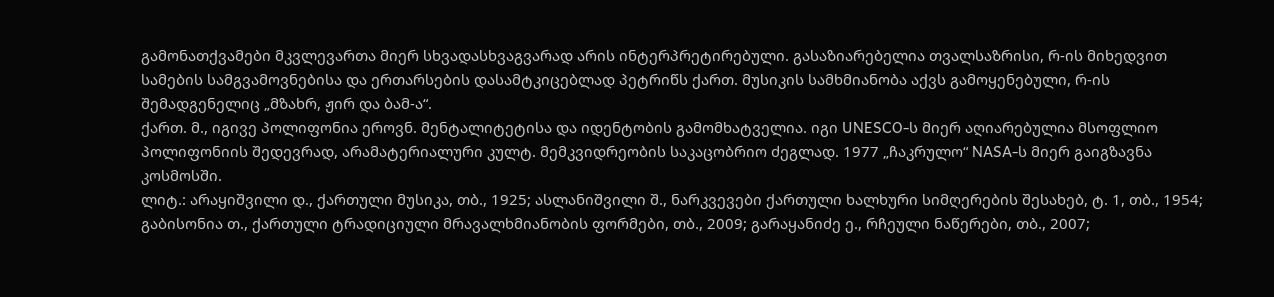გამონათქვამები მკვლევართა მიერ სხვადასხვაგვარად არის ინტერპრეტირებული. გასაზიარებელია თვალსაზრისი, რ-ის მიხედვით სამების სამგვამოვნებისა და ერთარსების დასამტკიცებლად პეტრიწს ქართ. მუსიკის სამხმიანობა აქვს გამოყენებული, რ-ის შემადგენელიც „მზახრ, ჟირ და ბამ-ა“.
ქართ. მ., იგივე პოლიფონია ეროვნ. მენტალიტეტისა და იდენტობის გამომხატველია. იგი UNESCO-ს მიერ აღიარებულია მსოფლიო პოლიფონიის შედევრად, არამატერიალური კულტ. მემკვიდრეობის საკაცობრიო ძეგლად. 1977 „ჩაკრულო“ NASA-ს მიერ გაიგზავნა კოსმოსში.
ლიტ.: არაყიშვილი დ., ქართული მუსიკა, თბ., 1925; ასლანიშვილი შ., ნარკვევები ქართული ხალხური სიმღერების შესახებ, ტ. 1, თბ., 1954; გაბისონია თ., ქართული ტრადიციული მრავალხმიანობის ფორმები, თბ., 2009; გარაყანიძე ე., რჩეული ნაწერები, თბ., 2007;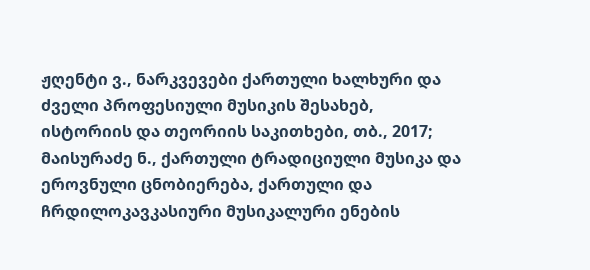ჟღენტი ვ., ნარკვევები ქართული ხალხური და ძველი პროფესიული მუსიკის შესახებ, ისტორიის და თეორიის საკითხები, თბ., 2017; მაისურაძე ნ., ქართული ტრადიციული მუსიკა და ეროვნული ცნობიერება, ქართული და ჩრდილოკავკასიური მუსიკალური ენების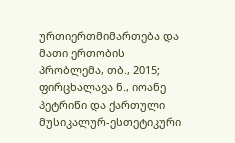ურთიერთმიმართება და მათი ერთობის პრობლემა, თბ., 2015; ფირცხალავა ნ., იოანე პეტრიწი და ქართული მუსიკალურ-ესთეტიკური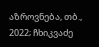აზროვნება, თბ., 2022; ჩხიკვაძე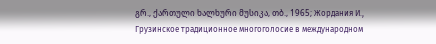გრ., ქართული ხალხური მუსიკა, თბ., 1965; Жордания И., Грузинское традиционное многоголосие в международном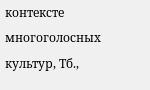контексте многоголосных культур, Тб.,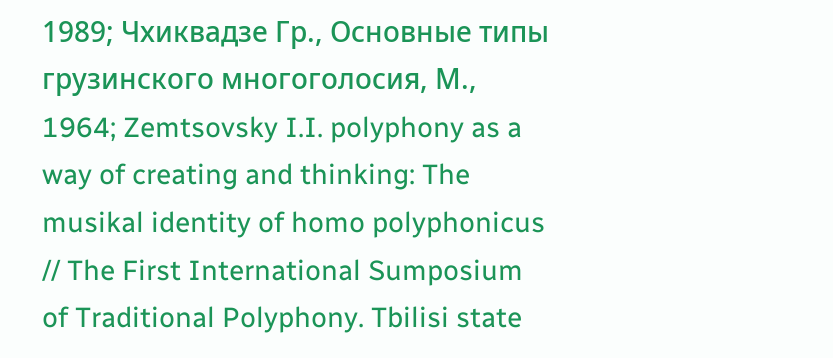1989; Чхиквадзе Гр., Основные типы грузинского многоголосия, М., 1964; Zemtsovsky I.I. polyphony as a way of creating and thinking: The musikal identity of homo polyphonicus // The First International Sumposium of Traditional Polyphony. Tbilisi state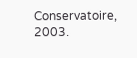Conservatoire, 2003.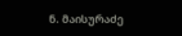ნ. მაისურაძე